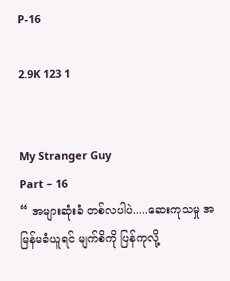P-16

2.9K 123 1


My Stranger Guy
Part – 16
“ အများဆုံးခံ တစ်လပါပဲ.....ဆေးကုသမှု အမြန်မခံယူရင် မျက်စိကို ပြန်ကုလို့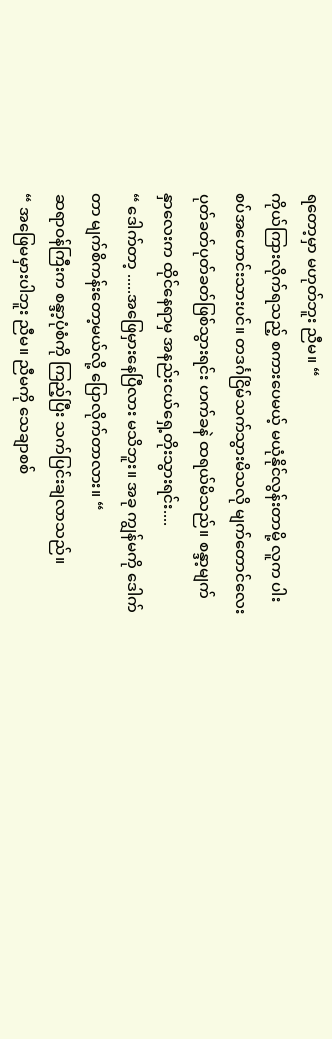ရတော့မှာ မဟုတ်ဘူး ညီမ။ “
ကိုယ်ကြားလိုက်ရသည့် စကားပေမယ့် မယုံနိုင်လွန်းတာမို့ လူက ပါးစပ်အဟောင်းသားပင်။ တဒင်္ဂငြိမ်သက်သွားမိသလို မျက်တောင်လေး ပုတ်ခတ်ပုတ်ခတ်ဖြစ်သွားရင်း ဟက်ခနဲ ထရယ်မိသည်။ စန္ဒာ့မျက်နှာလေးက ထိုင်နေရာမှ အနည်းငယ်ရှေ့တိုးသွားရင်း....
“ ဒေါက်တာ့ .....အဖြေမှားနေပြီလား မသိဘူး။ အခု ကျွန်မကို ဒေါက်တာ မျက်စိကန်းတော့မယ်လို့ ပြောလိုက်တာလား။ “
ဆရာဝန်ကြီးက စန္ဒာ့ပုံစံကို ကြည့်ပြီး သက်ပြင်းချလာသည်။
“ အဖြေမမှားပါဘူး ညီမ။ ညီမကို သေချာစစ်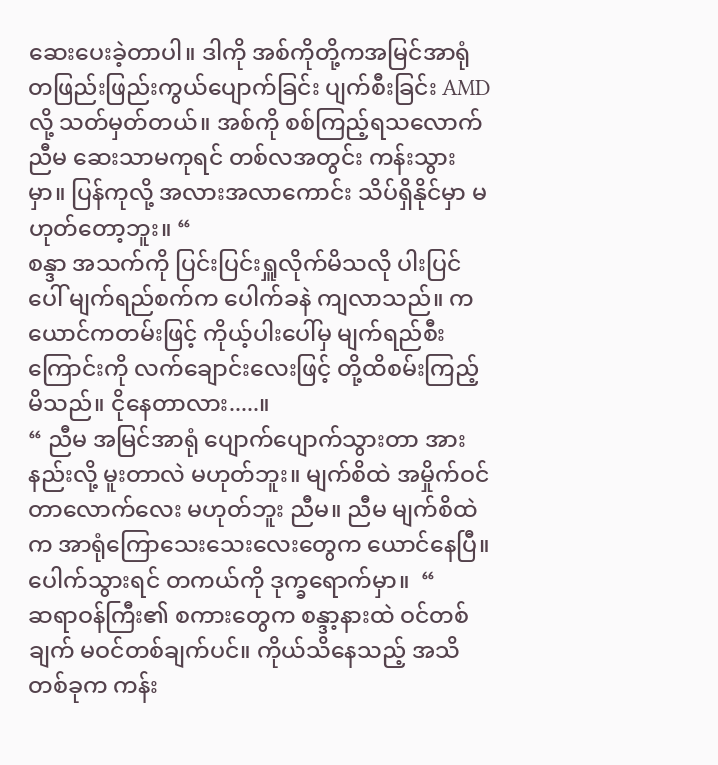ဆေးပေးခဲ့တာပါ။ ဒါကို အစ်ကိုတို့ကအမြင်အာရုံတဖြည်းဖြည်းကွယ်ပျောက်ခြင်း ပျက်စီးခြင်း AMDလို့ သတ်မှတ်တယ်။ အစ်ကို စစ်ကြည့်ရသလောက် ညီမ ဆေးသာမကုရင် တစ်လအတွင်း ကန်းသွားမှာ။ ပြန်ကုလို့ အလားအလာကောင်း သိပ်ရှိနိုင်မှာ မဟုတ်တော့ဘူး။ “
စန္ဒာ အသက်ကို ပြင်းပြင်းရှူလိုက်မိသလို ပါးပြင်ပေါ် မျက်ရည်စက်က ပေါက်ခနဲ ကျလာသည်။ ကယောင်ကတမ်းဖြင့် ကိုယ့်ပါးပေါ်မှ မျက်ရည်စီးကြောင်းကို လက်ချောင်းလေးဖြင့် တို့ထိစမ်းကြည့်မိသည်။ ငိုနေတာလား.....။
“ ညီမ အမြင်အာရုံ ပျောက်ပျောက်သွားတာ အားနည်းလို့ မူးတာလဲ မဟုတ်ဘူး။ မျက်စိထဲ အမှိုက်ဝင်တာလောက်လေး မဟုတ်ဘူး ညီမ။ ညီမ မျက်စိထဲက အာရုံကြောသေးသေးလေးတွေက ယောင်နေပြီ။ ပေါက်သွားရင် တကယ်ကို ဒုက္ခရောက်မှာ။  “
ဆရာဝန်ကြီး၏ စကားတွေက စန္ဒာ့နားထဲ ဝင်တစ်ချက် မဝင်တစ်ချက်ပင်။ ကိုယ်သိနေသည့် အသိတစ်ခုက ကန်း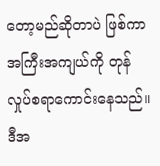တော့မည်ဆိုတာပဲ ဖြစ်ကာ အကြီးအကျယ်ကို တုန်လှုပ်စရာကောင်းနေသည်။ ဒီအ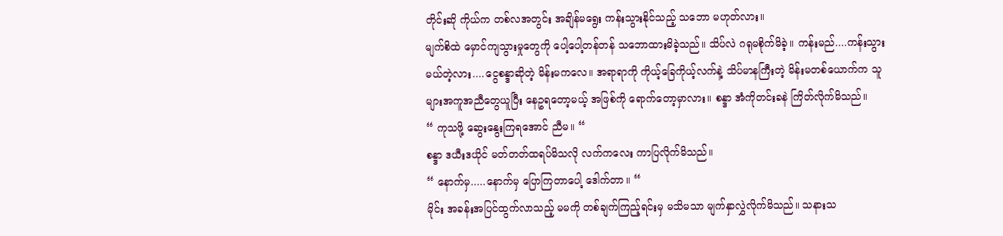တိုင်းဆို ကိုယ်က တစ်လအတွင်း အချိန်မရွေး ကန်းသွားနိုင်သည့် သဘော မဟုတ်လား။
မျက်စိထဲ မှောင်ကျသွားမှုတွေကို ပေါ့ပေါ့တန်တန် သဘောထားမိခဲ့သည်။ သိပ်လဲ ဂရုမစိုက်မိခဲ့။ ကန်းမည်....ကန်းသွားမယ်တဲ့လား....ငွေစန္ဒာဆိုတဲ့ မိန်းမကလေ။ အရာရာကို ကိုယ့်ခြေကိုယ့်လက်နဲ့ သိပ်မာနကြီးတဲ့ မိန်းမတစ်ယောက်က သူများအကူအညီတွေယူပြီး နေဥရတော့မယ့် အဖြစ်ကို ရောက်တော့မှာလား။ စန္ဒာ အံကိုတင်းခနဲ ကြိတ်လိုက်မိသည်။
“ ကုသဖို့ ဆွေးနွေးကြရ‌အောင် ညီမ။ “
စန္ဒာ ဒယီးဒယိုင် မတ်တတ်ထရပ်မိသလို လက်ကလေး ကာပြလိုက်မိသည်။
“ နောက်မှ.....နောက်မှ ပြောကြတာပေါ့ ဒေါက်တာ။ “
မိုင်း အခန်းအပြင်ထွက်လာသည့် မမကို တစ်ချက်ကြည့်ရင်းမှ မသိမသာ မျက်နှာလွှဲလိုက်မိသည်။ သနားသ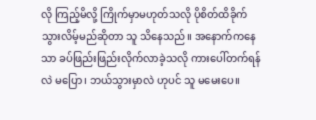လို ကြည့်မိလို့ ကြိုက်မှာမဟုတ်သလို ပိုစိတ်ထိခိုက်သွားလိမ့်မည်ဆိုတာ သူ သိနေသည်။ အနောက်ကနေသာ ခပ်ဖြည်းဖြည်းလိုက်လာခဲ့သလို ကားပေါ်တက်ရန်လဲ မပြော၊ ဘယ်သွားမှာလဲ ဟုပင် သူ မမေးပေ။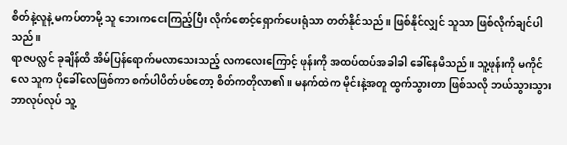စိတ်နဲ့လူနဲ့ မကပ်တာမို့ သူ ဘေးကငေးကြည့်ပြီး လိုက်စောင့်ရှောက်ပေးရုံသာ တတ်နိုင်သည်။ ဖြစ်နိုင်လျှင် သူသာ ဖြစ်လိုက်ချင်ပါသည်။
ရာဇပလ္လင် ခုချိန်ထိ အိမ်ပြန်ရောက်မလာသေးသည့် လကလေးကြောင့် ဖုန်းကို အထပ်ထပ်အခါခါ ခေါ်နေမိသည်။ သူ့ဖုန်းကို မကိုင်လေ သူက ပိုခေါ်လေဖြစ်ကာ စက်ပါပိတ်ပစ်တော့ စိတ်ကတိုလာ၏။ မနက်ထဲက မိုင်းနဲ့အတူ ထွက်သွားတာ ဖြစ်သလို ဘယ်သွားသွား ဘာလုပ်လုပ် သူ့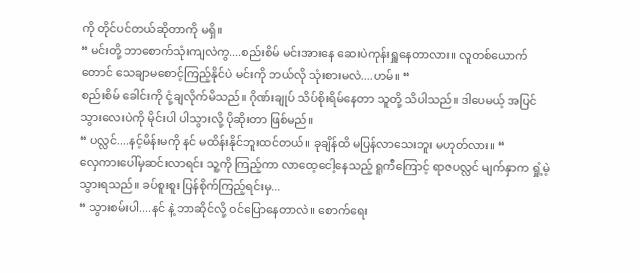ကို တိုင်ပင်တယ်ဆိုတာကို မရှိ။
“ မင်းတို့ ဘာစောက်သုံးကျလဲကွ....စည်းစိမ် မင်းအားနေ ဆေးပဲကုန်းရှူနေတာလား။ လူတစ်ယောက်တောင် သေချာမစောင့်ကြည့်နိုင်ပဲ မင်းကို ဘယ်လို သုံးစားမလဲ....ဟမ်။ “
စည်းစိမ် ခေါင်းကို ငုံ့ချလိုက်မိသည်။ ဂိုဏ်းချုပ် သိပ်စိုးရိမ်နေတာ သူတို့ သိပါသည်။ ဒါပေမယ့် အပြင်သွားလေးပဲကို မိုင်းပါ ပါသွားလို့ ပိုဆိုးတာ ဖြစ်မည်။
“ ပလ္လင်....နင့်မိန်းမကို နင် မထိန်းနိုင်ဘူးထင်တယ်။ ခုချိန်ထိ မပြန်လာသေးဘူး မဟုတ်လား။ “
လှေကားပေါ်မှဆင်းလာရင်း သူ့ကို ကြည့်ကာ လာထေ့ငေါ့နေသည့် ရူကီကြောင့် ရာဇပလ္လင် မျက်နှာက ရှုံ့မဲ့သွားရသည်။ ခပ်စူးစူး ပြန်စိုက်ကြည့်ရင်းမှ...
“ သွားစမ်းပါ....နင် နဲ့ ဘာဆိုင်လို့ ဝင်ပြောနေတာလဲ။ စောက်ရေး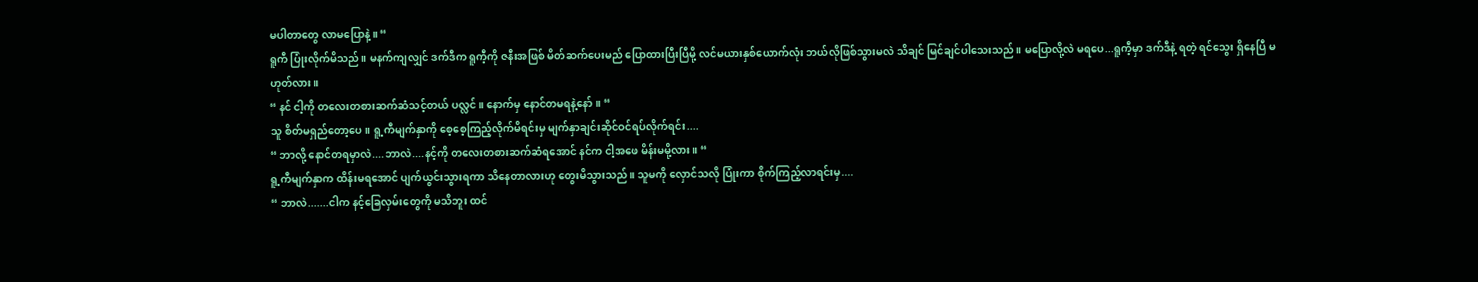မပါတာတွေ လာမပြောနဲ့။ “
ရူကီ ပြုံးလိုက်မိသည်။ မနက်ကျလျှင် ဒက်ဒီက ရူကီ့ကို ဇနီးအဖြစ် မိတ်ဆက်ပေးမည် ပြောထားပြီးပြီမို့ လင်မယားနှစ်ယောက်လုံး ဘယ်လိုဖြစ်သွားမလဲ သိချင် မြင်ချင်ပါသေးသည်။ မပြောလို့လဲ မရပေ...ရူကီ့မှာ ဒက်ဒီနဲ့ ရတဲ့ ရင်သွေး ရှိနေပြီ မဟုတ်လား။
“ နင် ငါ့ကို တလေးတစားဆက်ဆံသင့်တယ် ပလ္လင်။ ‌နောက်မှ နောင်တမရနဲ့နော်။ “
သူ စိတ်မရှည်တော့ပေ။ ရူ့ကီမျက်နှာကို စေ့စေ့ကြည့်လိုက်မိရင်းမှ မျက်နှာချင်းဆိုင်ဝင်ရပ်လိုက်ရင်း....
“ ဘာလို့ နောင်တရမှာလဲ....ဘာလဲ....နင့်ကို တလေးတစားဆက်ဆံရအောင် နင်က ငါ့အဖေ မိန်းမမို့လား။ “
ရူ့ကီမျက်နှာက ထိန်းမရအောင် ပျက်ယွင်းသွားရကာ သိနေတာလားဟု တွေးမိသွားသည်။ သူမကို လှောင်သလို ပြုံးကာ စိုက်ကြည့်လာရင်းမှ....
“ ဘာလဲ.......ငါက နင့်ခြေလှမ်းတွေကို မသိဘူး ထင်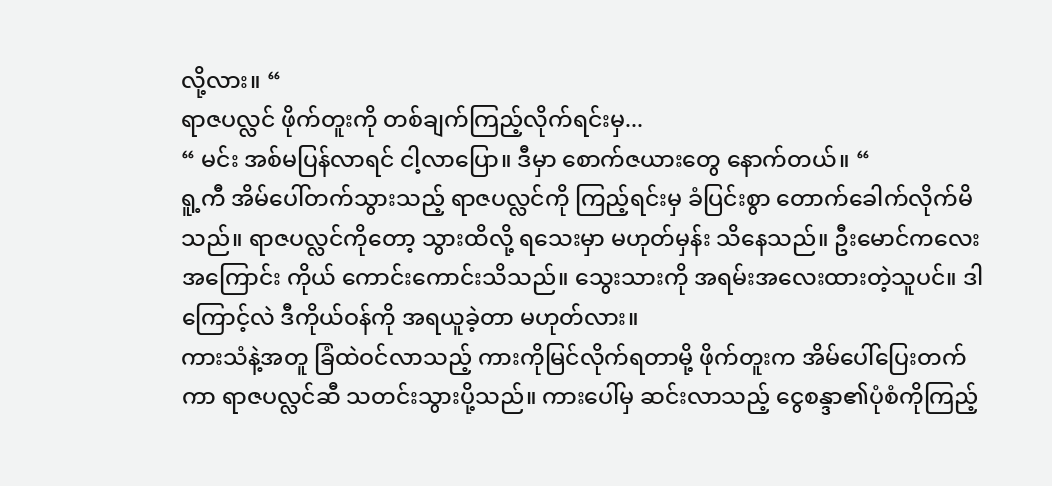လို့လား။ “
ရာဇပလ္လင် ဖိုက်တူးကို တစ်ချက်ကြည့်လိုက်ရင်းမှ...
“ မင်း အစ်မပြန်လာရင် ငါ့လာပြော။ ဒီမှာ စောက်ဇယားတွေ နောက်တယ်။ “
ရူ့ကီ အိမ်ပေါ်တက်သွားသည့် ရာဇပလ္လင်ကို ကြည့်ရင်းမှ ခံပြင်းစွာ တောက်ခေါက်လိုက်မိသည်။ ရာဇပလ္လင်ကိုတော့ သွားထိလို့ ရသေးမှာ မဟုတ်မှန်း သိနေသည်။ ဦးမောင်ကလေးအကြောင်း ကိုယ် ကောင်းကောင်းသိသည်။ သွေးသားကို အရမ်းအလေးထားတဲ့သူပင်။ ဒါကြောင့်လဲ ဒီကိုယ်ဝန်ကို အရယူခဲ့တာ မဟုတ်လား။
ကားသံနဲ့အတူ ခြံထဲဝင်လာသည့် ကားကိုမြင်လိုက်ရတာမို့ ဖိုက်တူးက အိမ်ပေါ်ပြေးတက်ကာ ရာဇပလ္လင်ဆီ သတင်းသွားပို့သည်။ ကားပေါ်မှ ဆင်းလာသည့် ငွေစန္ဒာ၏ပုံစံကိုကြည့်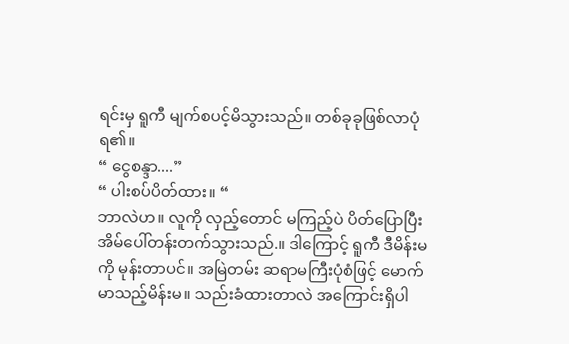ရင်းမှ ရူကီ မျက်စပင့်မိသွားသည်။ တစ်ခုခုဖြစ်လာပုံရ၏။
“ ငွေစန္ဒာ....”
“ ပါးစပ်ပိတ်ထား။ “
ဘာလဲဟ။ လူကို လှည့်တောင် မကြည့်ပဲ ပိတ်ပြောပြီး အိမ်ပေါ်တန်းတက်သွားသည်.။ ဒါကြောင့် ရူကီ ဒီမိန်းမကို မုန်းတာပင်။ အမြဲတမ်း ဆရာမကြီးပုံစံဖြင့် မောက်မာသည့်မိန်းမ။ သည်းခံထားတာလဲ အကြောင်းရှိပါ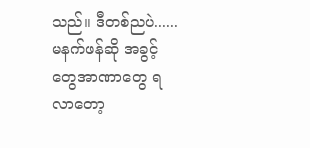သည်။ ဒီတစ်ညပဲ......မနက်ဖန်ဆို အခွင့်တွေအာဏာတွေ ရလာတော့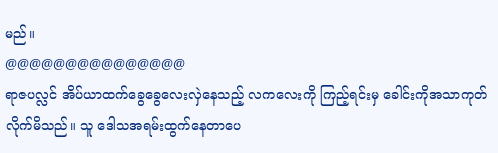မည်။
@@@@@@@@@@@@@@@
ရာဇပလ္လင် အိပ်ယာထက်ခွေခွေလေးလှဲနေသည့် လကလေးကို ကြည့်ရင်းမှ ခေါင်းကိုအသာကုတ်လိုက်မိသည်။ သူ ဒေါသအရမ်းထွက်နေတာပေ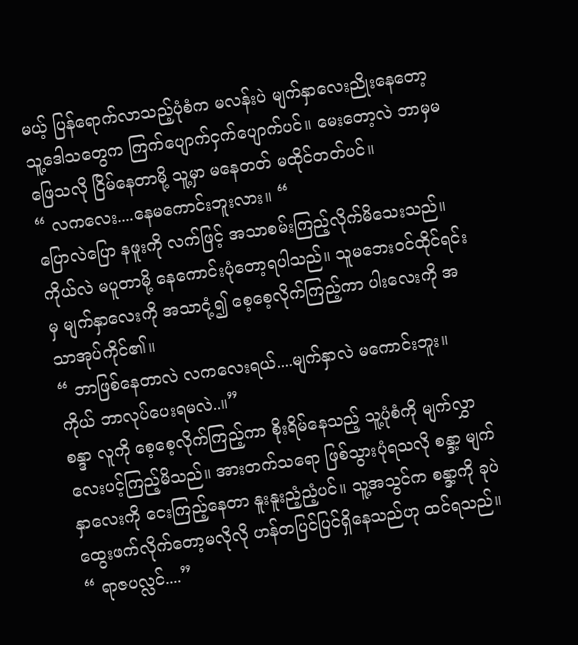မယ့် ပြန်ရောက်လာသည့်ပုံစံက မလန်းပဲ မျက်နှာလေးညိုးနေ‌တော့ သူ့ဒေါသတွေက ကြက်ပျောက်ငှက်ပျောက်ပင်။ မေးတော့လဲ ဘာမှမဖြေသလို ငြိမ်နေတာမို့ သူ့မှာ မနေတတ် မထိုင်တတ်ပင်။
“ လကလေး....နေမကောင်းဘူးလား။ “
ပြောလဲပြော နဖူးကို လက်‌ဖြင့် အသာစမ်းကြည့်လိုက်မိသေးသည်။ ကိုယ်လဲ မပူတာမို့ နေကောင်းပုံတော့ရပါသည်။ သူမဘေးဝင်ထိုင်ရင်းမှ မျက်နှာလေးကို အသာငုံ့၍ စေ့စေ့လိုက်ကြည့်ကာ ပါးလေးကို အသာအုပ်ကိုင်၏။
“ ဘာဖြစ်နေတာလဲ လက‌လေးရယ်....မျက်နှာလဲ မကောင်းဘူး။ ကိုယ် ဘာလုပ်ပေးရမလဲ..။”
စန္ဒာ လူကို စေ့စေ့လိုက်ကြည့်ကာ စိုးရိမ်နေသည့် သူ့ပုံစံကို မျက်လွှာလေးပင့်ကြည့်မိသည်။ အားတက်သရော ဖြစ်သွားပုံရသလို စန္ဒာ့ မျက်နှာလေးကို ငေးကြည့်နေတာ နူးနူးညံ့ညံ့ပင်။ သူ့အသွင်က စန္ဒာ့ကို ခုပဲ ထွေးဖက်လိုက်တော့မလိုလို ဟန်တပြင်ပြင်ရှိနေသည်ဟု ထင်ရသည်။
“ ရာဇပလ္လင်....”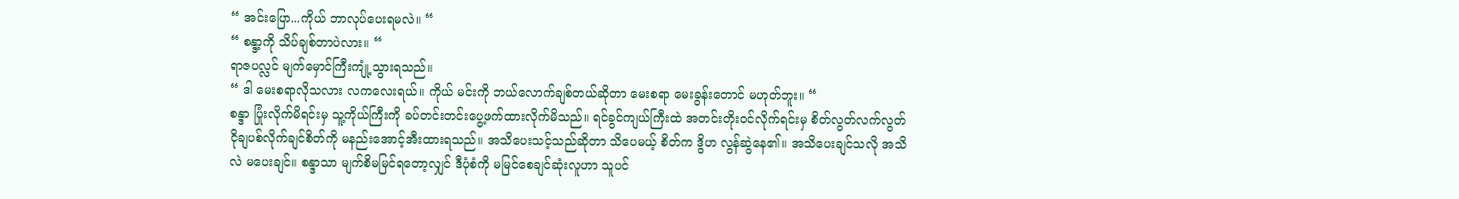“ အင်းပြော...ကိုယ် ဘာလုပ်ပေးရမလဲ။ “
“ စန္ဒာ့ကို သိပ်ချစ်တာပဲလား။ “
ရာဇပလ္လင် မျက်မှောင်ကြီးကျုံ့သွားရသည်။
“ ဒါ‌ မေးစရာလိုသလား လကလေးရယ်။ ကိုယ် မင်းကို ဘယ်လောက်ချစ်တယ်ဆိုတာ မေးစရာ မေးခွန်းတောင် မဟုတ်ဘူး။ “
စန္ဒာ ပြုံးလိုက်မိရင်းမှ သူ့ကိုယ်ကြီးကို ခပ်တင်းတင်းပွေ့ဖက်ထားလိုက်မိသည်။ ရင်ခွင်ကျယ်ကြီးထဲ အတင်းတိုးဝင်လိုက်ရင်းမှ စိတ်လွတ်လက်လွတ် ငိုချပစ်လိုက်ချင်စိတ်ကို မနည်းအောင့်အီးထားရသည်။ အသိပေးသင့်သည်ဆိုတာ သိပေမယ့် စိတ်က ဒွိဟ လွန်ဆွဲနေ၏။ အသိပေးချင်သလို အသိလဲ မပေးချင်။ စန္ဒာသာ မျက်စိမမြင်ရတော့လျှင် ဒီပုံစံကို မမြင်စေချင်ဆုံးလူဟာ သူပင်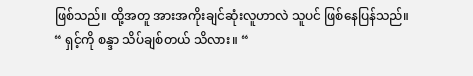ဖြစ်သည်။ ထို့အတူ အားအကိုးချင်ဆုံးလူဟာလဲ သူပင် ဖြစ်နေပြန်သည်။
“ ရှင့်ကို စန္ဒာ သိပ်ချစ်တယ် သိလား။ “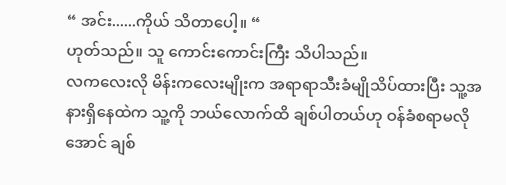“ အင်း......ကိုယ် သိတာပေါ့။ “
ဟုတ်သည်။ သူ ကောင်းကောင်းကြီး သိပါသည်။
လကလေးလို မိန်းကလေးမျိုးက အရာရာသီးခံမျိုသိပ်ထားပြီး သူ့အနားရှိနေထဲက သူ့ကို ဘယ်လောက်ထိ ချစ်ပါတယ်ဟု ဝန်ခံစရာမလိုအောင် ချစ်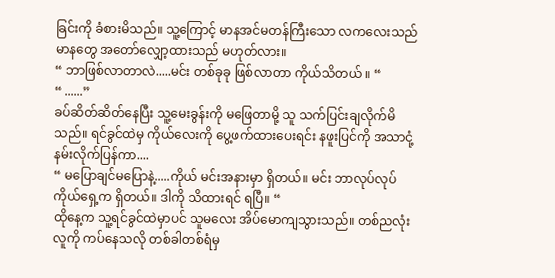ခြင်းကို ခံစားမိသည်။ သူ့ကြောင့် မာနအင်မတန်ကြီးသော လကလေးသည် မာနတွေ အတော်လျှော့ထားသည် မဟုတ်လား။
“ ဘာဖြစ်လာတာလဲ.....မင်း တစ်ခုခု ဖြစ်လာတာ ကိုယ်သိတယ် ။ “
“ ......”
ခပ်ဆိတ်ဆိတ်နေပြီး သူ့မေးခွန်းကို မဖြေတာမို့ သူ သက်ပြင်းချလိုက်မိသည်။ ရင်ခွင်ထဲမှ ကိုယ်လေးကို ပွေ့ဖက်ထားပေးရင်း နဖူးပြင်ကို အသာငုံ့နမ်းလိုက်ပြန်ကာ....
“ မပြောချင်မပြောနဲ့.....ကိုယ် မင်းအနားမှာ ရှိတယ်။ မင်း ဘာလုပ်လုပ် ကိုယ်ရှေ့က ရှိတယ်။ ဒါကို သိထားရင် ရပြီ။ “
ထိုနေ့က သူ့ရင်ခွင်ထဲမှာပင် သူမလေး အိပ်မောကျသွားသည်။ တစ်ညလုံး လူကို ကပ်နေသလို တစ်ခါတစ်ရံမှ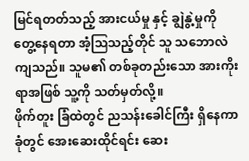မြင်ရတတ်သည့် အားငယ်မှု နှင့် ချွဲနွဲ့မှုကို တွေ့နေရတာ အံ့ဩသည့်တိုင် သူ သဘောလဲကျသည်။ သူမ၏ တစ်ခုတည်းသော အားကိုးရာအဖြစ် သူ့ကို သတ်မှတ်လို့။
ဖိုက်တူး ခြံထဲတွင် ညသန်းခေါင်ကြီး ရှိနေကာ ခုံတွင် အေးဆေးထိုင်ရင်း ဆေး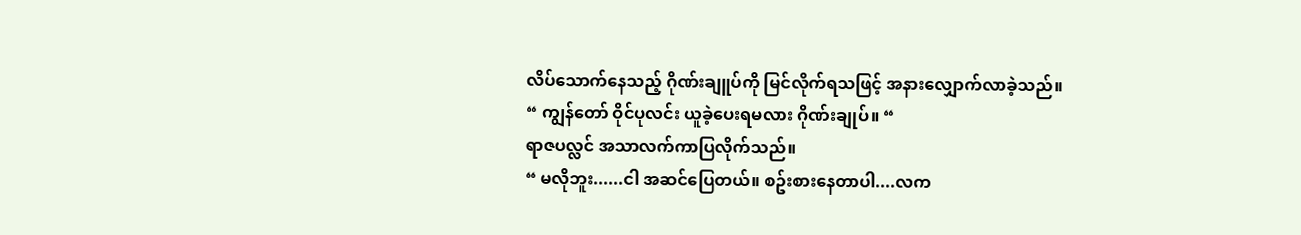လိပ်သောက်နေသည့် ဂိုဏ်းချူပ်ကို မြင်လိုက်ရသဖြင့် အနားလျှောက်လာခဲ့သည်။
“ ကျွန်တော် ဝိုင်ပုလင်း ယူခဲ့ပေးရမလား ဂိုဏ်းချုပ်။ “
ရာဇပလ္လင် အသာလက်ကာပြလိုက်သည်။
“ မလိုဘူး......ငါ အဆင်ပြေတယ်။ စဥ်းစားနေတာပါ....လက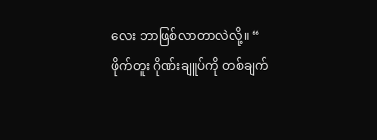လေး ဘာဖြစ်လာတာလဲလို့။ “
ဖိုက်တူး ဂိုဏ်းချူပ်ကို တစ်ချက်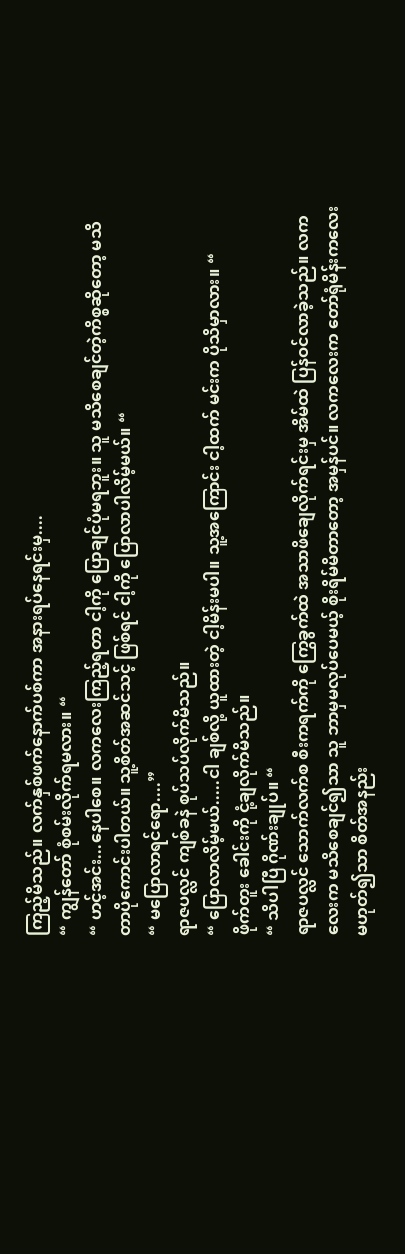ကြည့်မိသည်။ လက်နှစ်ဖက်နောက်ပစ်ကာ အနားရပ်နေရင်းမှ....
“ ကျွန်တော် စုံစမ်းလိုက်ရမလား။ “
“ ဟင့်အင်း...နေပါစေ။ လက‌လေးကြည့်ရတာ ငါ့ကို ပြောချင်ပုံမရဘူး။ သူ မသိစေချင်တဲ့ကိစ္စဆိုတော့ မသိတာပိုကောင်းပါတယ်။ သူ့စိတ်အဆင်သင့် ဖြစ်ရင် ငါ့ကို ပြောလာပါလိမ့်မယ်။ “
“ မပြောလာရင်ရော....”
ရာဇပလ္လင် ကျစ်ခနဲ စုပ်သပ်လိုက်မိသည်။
“ ပြောလာလိမ့်မယ်.....ငါ ချစ်လို့ ယူထားတဲ့ ငါ့မိန်းမပါ။ သူ့အကြောင်း ငါ့ထက် မင်းက ပိုသိမှာလား။ “
ဖိုက်တူး ခေါင်းကို ငုံ့ချလိုက်မိသည်။
“ သိပါပြီ ဂိုဏ်းချုပ်။ “
ရာဇပလ္လင် သောက်လက်စ စီးကရက်ကို ကြွေခွက်ထဲ အသာဖိချေလိုက်ရင်းမှ အိမ်ထဲ ပြန်ဝင်လာခဲ့သည်။ လကလေးက မသိစေချင်၍သာ သူ ဘာမှမလုပ်ပေမယ့် စိုးရိမ်မိတာတော့ အမှန်ပင်။ လကလေးက တော်ရုံမိန်းကလေးမဟုတ်၍သာ စိတ်အနည်း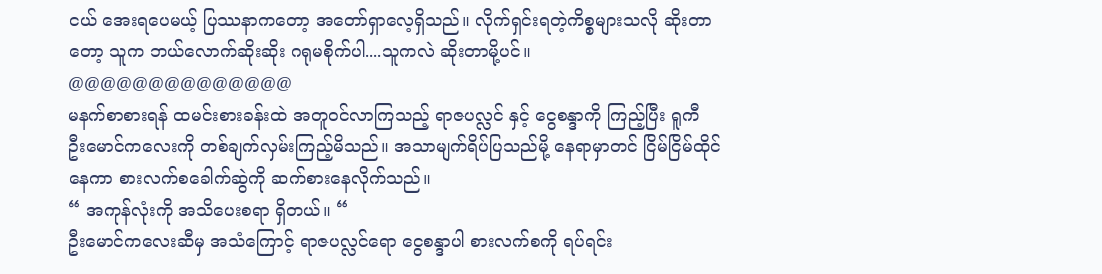ငယ် အေးရပေမယ့် ပြဿနာကတော့ အတော်ရှာလေ့ရှိသည်။ လိုက်ရှင်းရတဲ့ကိစ္စများသလို ဆိုးတာတော့ သူက ဘယ်လောက်ဆိုးဆိုး ဂရုမစိုက်ပါ....သူကလဲ ဆိုးတာမို့ပင်။
@@@@@@@@@@@@@@
မနက်စာစားရန် ထမင်းစားခန်းထဲ အတူဝင်လာကြသည့် ရာဇပလ္လင် နှင့် ငွေစန္ဒာကို ကြည့်ပြီး ရူကီ ဦး‌မောင်ကလေးကို တစ်ချက်လှမ်းကြည့်မိသည်။ အသာမျက်ရိပ်ပြသည်မို့ နေရာမှာတင် ငြိမ်ငြိမ်ထိုင်နေကာ စားလက်စခေါက်ဆွဲကို ဆက်စားနေလိုက်သည်။
“ အကုန်လုံးကို အသိပေးစရာ ရှိတယ်။ “
ဦးမောင်ကလေးဆီမှ အသံကြောင့် ရာဇပလ္လင်ရော ငွေစန္ဒာပါ စားလက်စကို ရပ်ရင်း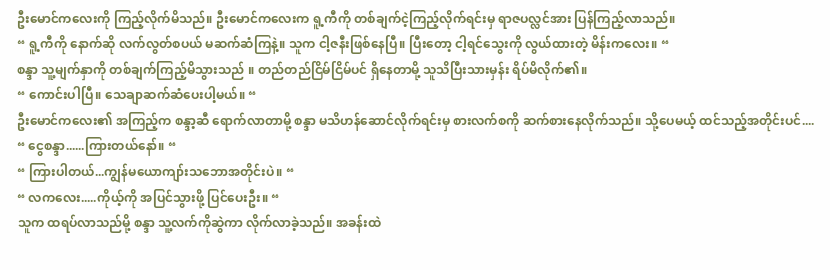ဦးမောင်ကလေးကို ကြည့်လိုက်မိသည်။ ဦးမောင်ကလေးက ရူ့ကီကို တစ်ချက်ငဲ့ကြည့်လိုက်ရင်းမှ ရာဇပလ္လင်အား ပြန်ကြည့်လာသည်။
“ ရူ့ကီကို နောက်ဆို လက်လွတ်စပယ် မဆက်ဆံကြနဲ့။ သူက ငါ့ဇနီးဖြစ်နေပြီ။ ပြီးတော့ ငါ့ရင်သွေးကို လွယ်ထားတဲ့ မိန်းကလေး။ “
စန္ဒာ သူ့မျက်နှာကို တစ်ချက်ကြည့်မိသွားသည် ။ တည်တည်ငြိမ်ငြိမ်ပင် ရှိနေတာမို့ သူသိပြီးသားမှန်း ရိပ်မိလိုက်၏။
“ ကောင်းပါပြီ။ သေချာဆက်ဆံပေးပါ့မယ်။ “
ဦးမောင်ကလေး၏ အကြည့်က စန္ဒာ့ဆီ ရောက်လာတာမို့ စန္ဒာ မသိဟန်ဆောင်လိုက်ရင်းမှ စားလက်စကို ဆက်စားနေလိုက်သည်။ သို့ပေမယ့် ထင်သည့်အတိုင်းပင်....
“ ငွေစန္ဒာ......ကြားတယ်နော်။ “
“ ကြားပါတယ်...ကျွန်မယောကျာ်းသဘောအတိုင်းပဲ။ “
“ လကလေး.....ကိုယ့်ကို အပြင်သွားဖို့ ပြင်ပေးဦး။ “
သူက ထရပ်လာသည်မို့ စန္ဒာ သူ့လက်ကိုဆွဲကာ လိုက်လာခဲ့သည်။ အခန်းထဲ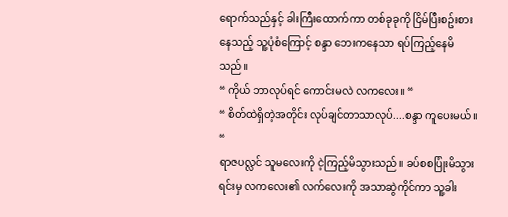ရောက်သည်နှင့် ခါးကြီးထောက်ကာ တစ်ခုခုကို ငြိမ်ပြီးစဥ်းစားနေသည့် သူ့ပုံစံကြောင့် စန္ဒာ ဘေးကနေသာ ရပ်ကြည့်နေမိသည်။
“ ကိုယ် ဘာလုပ်ရင် ကောင်းမလဲ လကလေး။ “
“ စိတ်ထဲရှိတဲ့အတိုင်း လုပ်ချင်တာသာလုပ်....စန္ဒာ ကူပေးမယ်။ “
ရာဇပလ္လင် သူမလေးကို ငဲ့ကြည့်မိသွားသည်။ ခပ်စစပြုံးမိသွားရင်းမှ လကလေး၏ လက်လေးကို အသာဆွဲကိုင်ကာ သူ့ခါး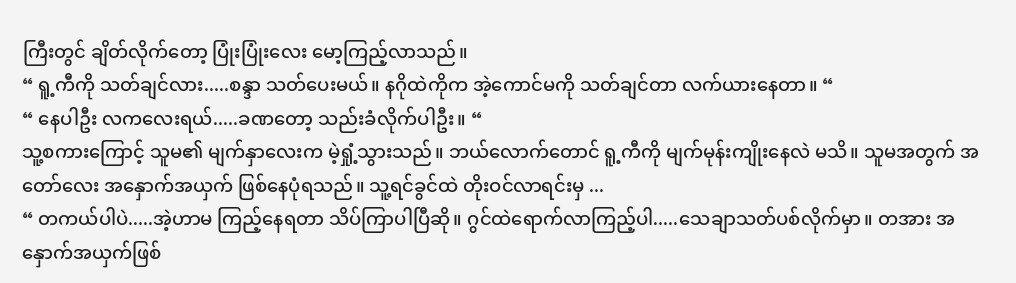ကြီးတွင် ချိတ်လိုက်တော့ ပြုံးပြုံးလေး မော့ကြည့်လာသည်။
“ ရူ့ကီကို သတ်ချင်လား.....စန္ဒာ သတ်ပေးမယ်။ နဂိုထဲကိုက အဲ့ကောင်မကို သတ်ချင်တာ လက်ယားနေတာ။ “
“ နေပါဦး လကလေးရယ်.....ခဏတော့ သည်းခံလိုက်ပါဦး။ “
သူ့စကားကြောင့် သူမ၏ မျက်နှာလေးက မဲ့ရှုံ့သွားသည်။ ဘယ်လောက်တောင် ရူ့ကီကို မျက်မုန်းကျိုးနေလဲ မသိ။ သူမအတွက် အတော်လေး အနှောက်အယှက် ဖြစ်နေပုံရသည်။ သူ့ရင်ခွင်ထဲ တိုးဝင်လာရင်းမှ ...
“ တကယ်ပါပဲ.....အဲ့ဟာမ ကြည့်နေရတာ သိပ်ကြာပါပြီဆို။ ဂွင်ထဲရောက်လာကြည့်ပါ.....သေချာသတ်ပစ်လိုက်မှာ။ တအား အနှောက်အယှက်ဖြစ်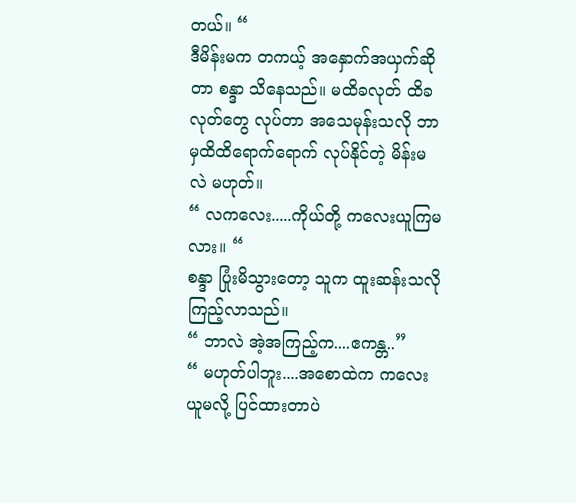တယ်။ “
ဒီမိန်းမက တကယ့် အနှောက်အယှက်ဆိုတာ စန္ဒာ သိနေသည်။ မထိခလုတ် ထိခလုတ်တွေ လုပ်တာ အသေမုန်းသလို ဘာမှထိထိရောက်‌ရောက် လုပ်နိုင်တဲ့ မိန်းမလဲ မဟုတ်။
“ လကလေး.....ကိုယ်တို့ ကလေးယူကြမလား။ “
စန္ဒာ ပြုံးမိသွားတော့ သူက ထူးဆန်းသလို ကြည့်လာသည်။
“ ဘာလဲ အဲ့အကြည့်က....ဧကန္တ..”
“ မဟုတ်ပါဘူး....အစောထဲက ကလေးယူမလို့ ပြင်ထားတာပဲ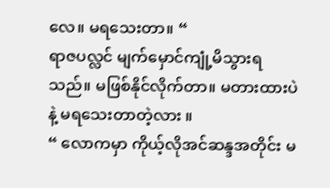လေ။ မရသေးတာ။ “
ရာဇပလ္လင် မျက်မှောင်ကျုံ့မိသွားရသည်။ မဖြစ်နိုင်လိုက်တာ။ မတားထားပဲနဲ့ မရသေးတာတဲ့လား ။
“ လောကမှာ ကိုယ့်လိုအင်ဆန္ဒအတိုင်း မ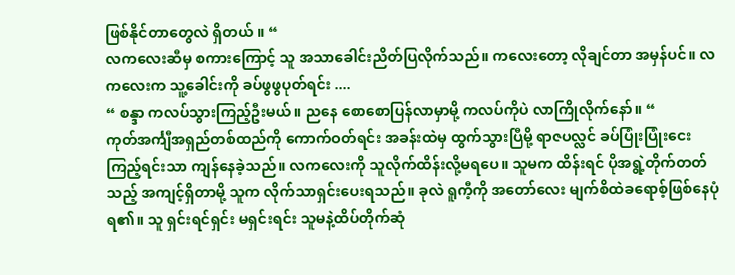ဖြစ်နိုင်တာတွေလဲ ရှိတယ် ။ “
လကလေးဆီမှ စကားကြောင့် သူ အသာခေါင်းညိတ်ပြလိုက်သည်။ ကလေးတော့ လိုချင်တာ အမှန်ပင်။ လကလေးက သူ့ခေါင်းကို ခပ်ဖွဖွပုတ်ရင်း ....
“ စန္ဒာ ကလပ်သွားကြည့်ဦးမယ်။ ညနေ စောစောပြန်လာမှာမို့ ကလပ်ကိုပဲ လာကြိုလိုက်နော်။ “
ကုတ်အင်္ကျီအရှည်တစ်ထည်ကို ကောက်ဝတ်ရင်း အခန်းထဲမှ ထွက်သွားပြီမို့ ရာဇပလ္လင် ခပ်ပြုံးပြုံးငေးကြည့်ရင်းသာ ကျန်နေခဲ့သည်။ လကလေးကို သူလိုက်ထိန်းလို့မရပေ။ သူမက ထိန်းရင် ပိုအရွဲ့တိုက်တတ်သည့် အကျင့်ရှိတာမို့ သူက လိုက်သာရှင်းပေးရသည်။ ခုလဲ ရူကီ့ကို အတော်လေး မျက်စိထဲခရောစ့်ဖြစ်နေပုံရ၏။ သူ ရှင်းရင်ရှင်း မရှင်းရင်း သူမနဲ့ထိပ်တိုက်ဆုံ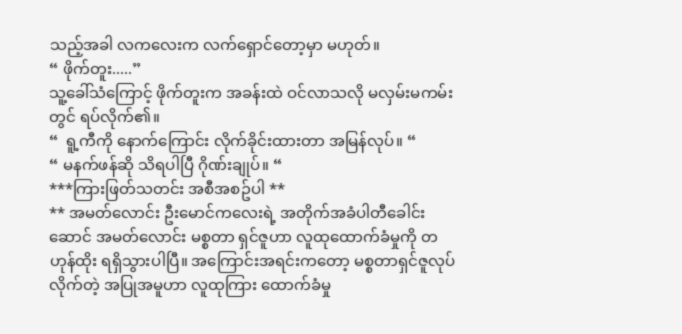သည့်အခါ လကလေးက လက်ရှောင်တော့မှာ မဟုတ်။
“ ဖိုက်တူး.....”
သူ့ခေါ်သံကြောင့် ဖိုက်တူးက အခန်းထဲ ဝင်လာသလို မလှမ်းမကမ်းတွင် ရပ်လိုက်၏။
“  ရူ့ကီကို နောက်ကြောင်း လိုက်ခိုင်းထားတာ အမြန်လုပ်။ “
“ မနက်ဖန်ဆို သိရပါပြီ ဂိုဏ်းချုပ်။ “
***ကြားဖြတ်သတင်း အစီအစဥ်ပါ **
** အမတ်လောင်း ဦးမောင်ကလေးရဲ့ အတိုက်အခံပါတီ‌ခေါင်းဆောင် အမတ်လောင်း မစ္စတာ ရှင်ဇူဟာ လူထုထောက်ခံမှုကို တဟုန်ထိုး ရရှိသွားပါပြီ။ အကြောင်းအရင်းကတော့ မစ္စတာရှင်ဇူလုပ်လိုက်တဲ့ အပြုအမူဟာ လူထုကြား ထောက်ခံမှု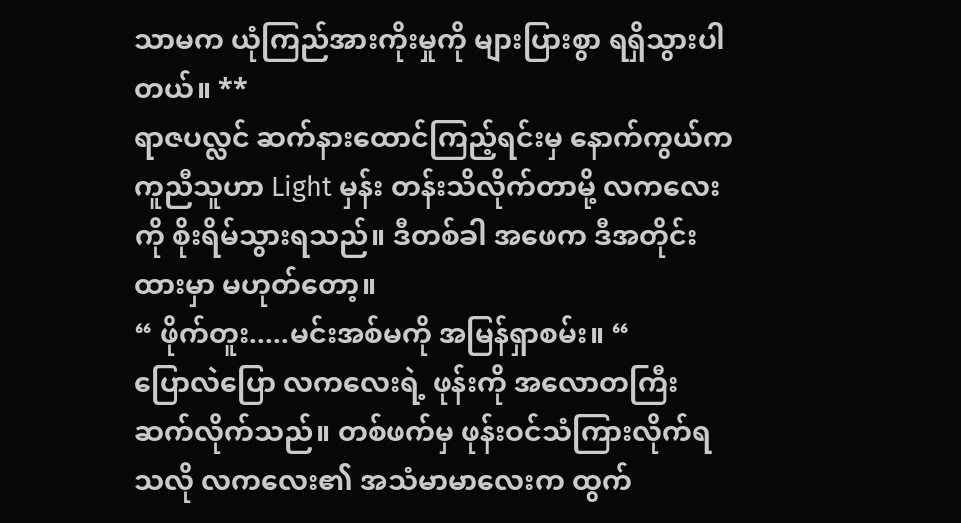သာမက ယုံကြည်အားကိုးမှုကို များပြားစွာ ရရှိသွားပါတယ်။ **
ရာဇပလ္လင် ဆက်နားထောင်ကြည့်ရင်းမှ နောက်ကွယ်က ကူညီသူဟာ Light မှန်း တန်းသိလိုက်တာမို့ လကလေးကို စိုးရိမ်သွားရသည်။ ဒီတစ်ခါ အဖေက ဒီအတိုင်းထားမှာ မဟုတ်တော့။
“ ဖိုက်တူး.....မင်းအစ်မကို အမြန်ရှာစမ်း။ “
ပြောလဲပြော လကလေးရဲ့ ဖုန်းကို အလောတကြီးဆက်လိုက်သည်။ တစ်ဖက်မှ ဖုန်းဝင်သံကြားလိုက်ရသလို လကလေး၏ အသံမာမာလေးက ထွက်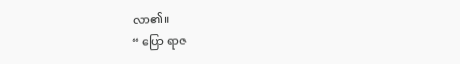လာ၏။
“ ပြော ရာဇ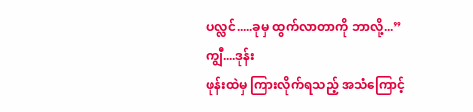ပလ္လင်.....ခုမှ ထွက်လာတာကို ဘာလို့...”
ကျွီ....ဒုန်း
ဖုန်းထဲမှ ကြားလိုက်ရသည့် အသံကြောင့်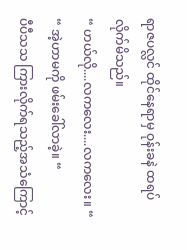ရာဇပလ္လင် ထိုင်နေရာမှ ဝုန်းခနဲ ထရပ်လိုက်မိသည်။
“ ဟယ်လို....လကလေး....လကလေး။ “
“ အဲ့ဟာမကို ဖမ်းခေါ်လာခဲ့။ “
ပီပီသသ ကြားလိုက်ရသည့်အသံကြောင့်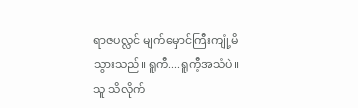ရာဇပလ္လင် မျက်မှောင်ကြီးကျုံ့မိသွားသည်။ ရူကီ....ရူကီ့အသံပဲ။ သူ သိလိုက်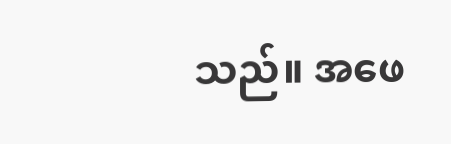သည်။ အဖေ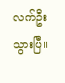လက်ဦးသွားပြီ။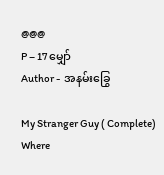@@@
P – 17 မျှော်
Author -  အနမ်းခြွေ

My Stranger Guy ( Complete) Where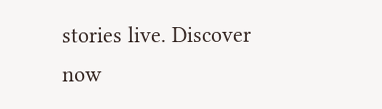stories live. Discover now